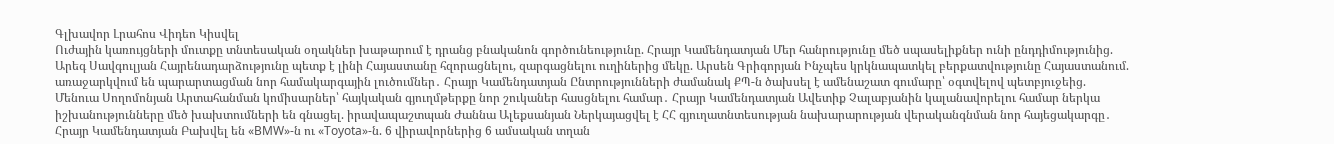Գլխավոր Լրահոս Վիդեո Կիսվել
Ուժային կառույցների մուտքը տնտեսական օղակներ խաթարում է դրանց բնականոն գործունեությունը. Հրայր Կամենդատյան Մեր հանրությունը մեծ սպասելիքներ ունի ընդդիմությունից. Արեգ Սավգուլյան Հայրենադարձությունը պետք է լինի Հայաստանը հզորացնելու, զարգացնելու ուղիներից մեկը. Արսեն Գրիգորյան Ինչպես կրկնապատկել բերքատվությունը Հայաստանում. առաջարկվում են պարարտացման նոր համակարգային լուծումներ․ Հրայր Կամենդատյան Ընտրությունների ժամանակ ՔՊ-ն ծախսել է ամենաշատ գումարը՝ օգտվելով պետբյուջեից. Մենուա Սողոմոնյան Արտահանման կոմիսարներ՝ հայկական գյուղմթերքը նոր շուկաներ հասցնելու համար․ Հրայր Կամենդատյան Ավետիք Չալաբյանին կալանավորելու համար ներկա իշխանությունները մեծ խախտումների են գնացել. իրավապաշտպան Ժաննա Ալեքսանյան Ներկայացվել է ՀՀ գյուղատնտեսության նախարարության վերականգնման նոր հայեցակարգը․ Հրայր Կամենդատյան Բախվել են «BMW»-ն ու «Toyota»-ն. 6 վիրավորներից 6 ամսական տղան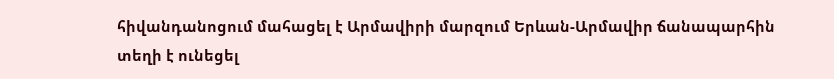հիվանդանոցում մահացել է Արմավիրի մարզում Երևան-Արմավիր ճանապարհին տեղի է ունեցել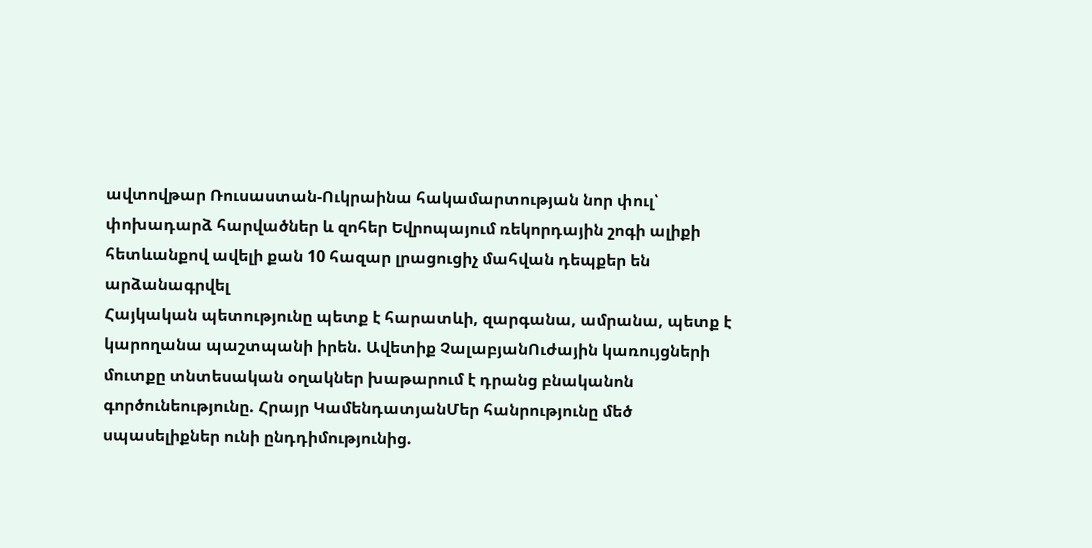ավտովթար Ռուսաստան-Ուկրաինա հակամարտության նոր փուլ՝ փոխադարձ հարվածներ և զոհեր Եվրոպայում ռեկորդային շոգի ալիքի հետևանքով ավելի քան 10 հազար լրացուցիչ մահվան դեպքեր են արձանագրվել
Հայկական պետությունը պետք է հարատևի, զարգանա, ամրանա, պետք է կարողանա պաշտպանի իրեն. Ավետիք ՉալաբյանՈւժային կառույցների մուտքը տնտեսական օղակներ խաթարում է դրանց բնականոն գործունեությունը. Հրայր ԿամենդատյանՄեր հանրությունը մեծ սպասելիքներ ունի ընդդիմությունից.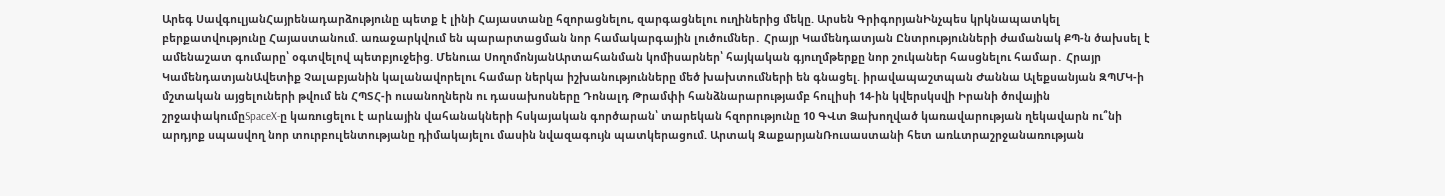Արեգ ՍավգուլյանՀայրենադարձությունը պետք է լինի Հայաստանը հզորացնելու, զարգացնելու ուղիներից մեկը. Արսեն ԳրիգորյանԻնչպես կրկնապատկել բերքատվությունը Հայաստանում. առաջարկվում են պարարտացման նոր համակարգային լուծումներ․ Հրայր Կամենդատյան Ընտրությունների ժամանակ ՔՊ-ն ծախսել է ամենաշատ գումարը՝ օգտվելով պետբյուջեից. Մենուա ՍողոմոնյանԱրտահանման կոմիսարներ՝ հայկական գյուղմթերքը նոր շուկաներ հասցնելու համար․ Հրայր ԿամենդատյանԱվետիք Չալաբյանին կալանավորելու համար ներկա իշխանությունները մեծ խախտումների են գնացել. իրավապաշտպան Ժաննա Ալեքսանյան ԶՊՄԿ-ի մշտական այցելուների թվում են ՀՊՏՀ-ի ուսանողներն ու դասախոսները Դոնալդ Թրամփի հանձնարարությամբ հուլիսի 14-ին կվերսկսվի Իրանի ծովային շրջափակումըSpaceX-ը կառուցելու է արևային վահանակների հսկայական գործարան՝ տարեկան հզորությունը 10 ԳՎտ Ձախողված կառավարության ղեկավարն ու՞նի արդյոք սպասվող նոր տուրբուլենտությանը դիմակայելու մասին նվազագույն պատկերացում. Արտակ ԶաքարյանՌուսաստանի հետ առևտրաշրջանառության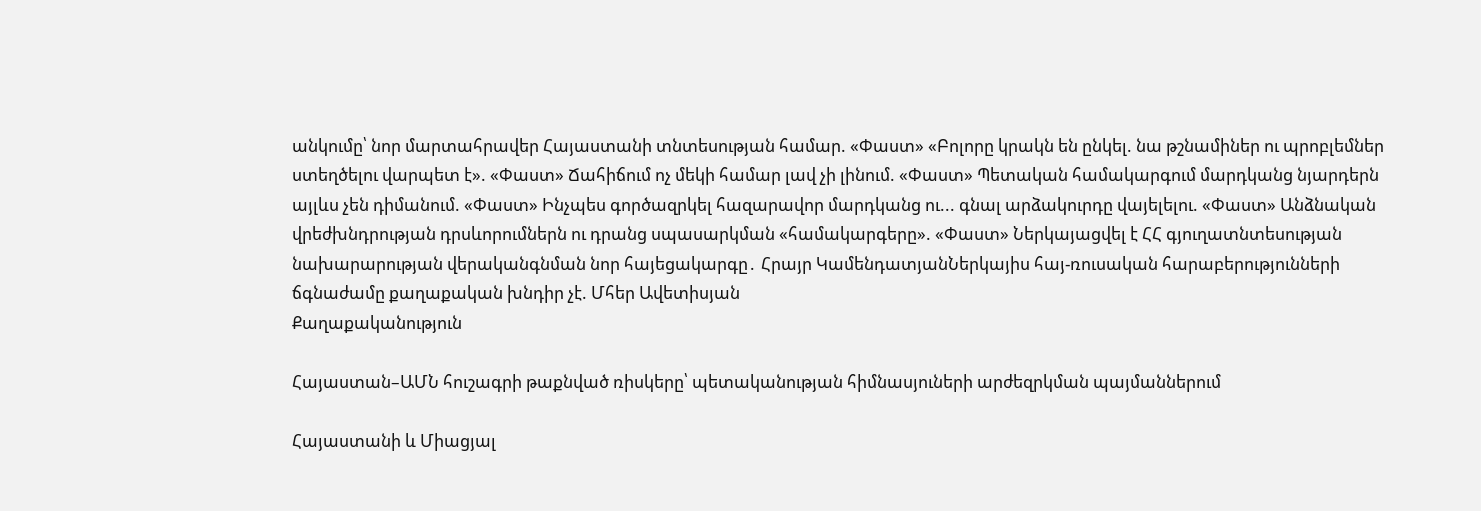անկումը՝ նոր մարտահրավեր Հայաստանի տնտեսության համար. «Փաստ» «Բոլորը կրակն են ընկել. նա թշնամիներ ու պրոբլեմներ ստեղծելու վարպետ է». «Փաստ» Ճահիճում ոչ մեկի համար լավ չի լինում. «Փաստ» Պետական համակարգում մարդկանց նյարդերն այլևս չեն դիմանում. «Փաստ» Ինչպես գործազրկել հազարավոր մարդկանց ու... գնալ արձակուրդը վայելելու. «Փաստ» Անձնական վրեժխնդրության դրսևորումներն ու դրանց սպասարկման «համակարգերը». «Փաստ» Ներկայացվել է ՀՀ գյուղատնտեսության նախարարության վերականգնման նոր հայեցակարգը․ Հրայր ԿամենդատյանՆերկայիս հայ-ռուսական հարաբերությունների ճգնաժամը քաղաքական խնդիր չէ. Մհեր Ավետիսյան
Քաղաքականություն

Հայաստան–ԱՄՆ հուշագրի թաքնված ռիսկերը՝ պետականության հիմնասյուների արժեզրկման պայմաններում

Հայաստանի և Միացյալ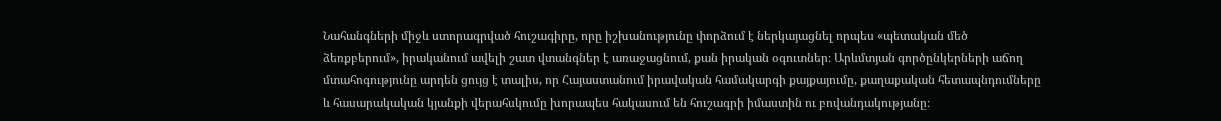Նահանգների միջև ստորագրված հուշագիրը, որը իշխանությունը փորձում է ներկայացնել որպես «պետական մեծ ձեռքբերում», իրականում ավելի շատ վտանգներ է առաջացնում, քան իրական օգուտներ։ Արևմտյան գործընկերների աճող մտահոգությունը արդեն ցույց է տալիս, որ Հայաստանում իրավական համակարգի քայքայումը, քաղաքական հետապնդումները և հասարակական կյանքի վերահսկումը խորապես հակասում են հուշագրի իմաստին ու բովանդակությանը։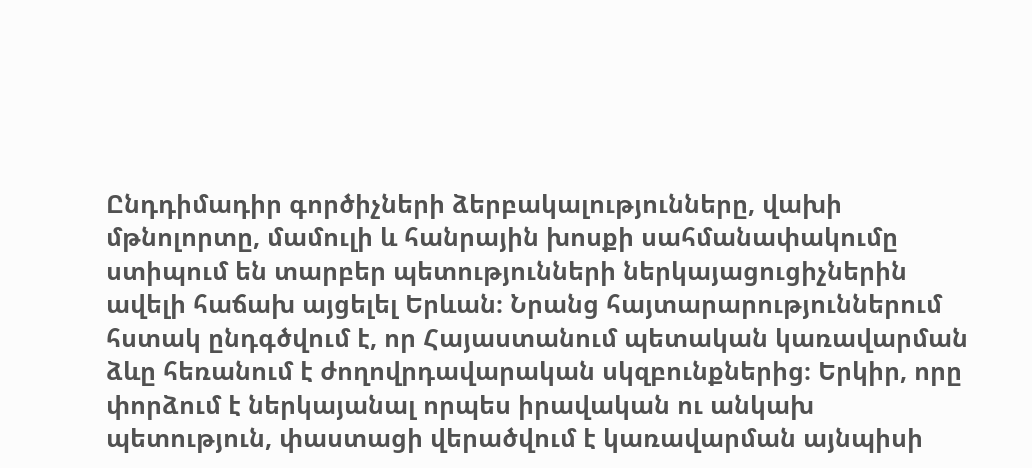Ընդդիմադիր գործիչների ձերբակալությունները, վախի մթնոլորտը, մամուլի և հանրային խոսքի սահմանափակումը ստիպում են տարբեր պետությունների ներկայացուցիչներին ավելի հաճախ այցելել Երևան։ Նրանց հայտարարություններում հստակ ընդգծվում է, որ Հայաստանում պետական կառավարման ձևը հեռանում է ժողովրդավարական սկզբունքներից։ Երկիր, որը փորձում է ներկայանալ որպես իրավական ու անկախ պետություն, փաստացի վերածվում է կառավարման այնպիսի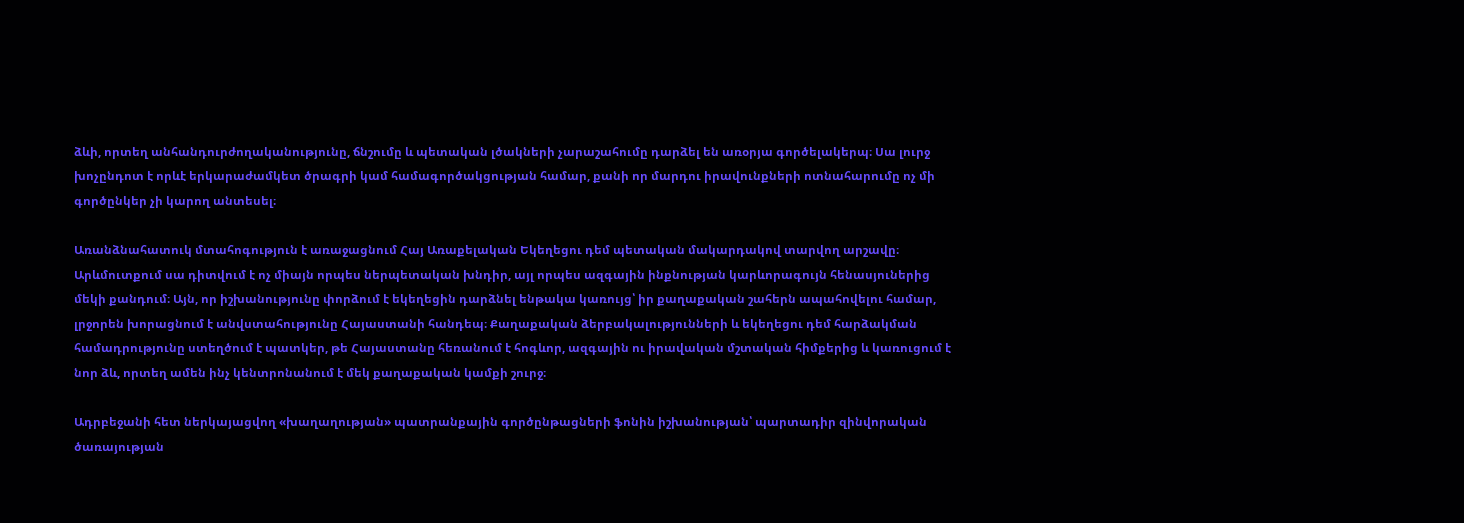ձևի, որտեղ անհանդուրժողականությունը, ճնշումը և պետական լծակների չարաշահումը դարձել են առօրյա գործելակերպ։ Սա լուրջ խոչընդոտ է որևէ երկարաժամկետ ծրագրի կամ համագործակցության համար, քանի որ մարդու իրավունքների ոտնահարումը ոչ մի գործընկեր չի կարող անտեսել։

Առանձնահատուկ մտահոգություն է առաջացնում Հայ Առաքելական Եկեղեցու դեմ պետական մակարդակով տարվող արշավը։ Արևմուտքում սա դիտվում է ոչ միայն որպես ներպետական խնդիր, այլ որպես ազգային ինքնության կարևորագույն հենասյուներից մեկի քանդում։ Այն, որ իշխանությունը փորձում է եկեղեցին դարձնել ենթակա կառույց՝ իր քաղաքական շահերն ապահովելու համար, լրջորեն խորացնում է անվստահությունը Հայաստանի հանդեպ։ Քաղաքական ձերբակալությունների և եկեղեցու դեմ հարձակման համադրությունը ստեղծում է պատկեր, թե Հայաստանը հեռանում է հոգևոր, ազգային ու իրավական մշտական հիմքերից և կառուցում է նոր ձև, որտեղ ամեն ինչ կենտրոնանում է մեկ քաղաքական կամքի շուրջ։

Ադրբեջանի հետ ներկայացվող «խաղաղության» պատրանքային գործընթացների ֆոնին իշխանության՝ պարտադիր զինվորական ծառայության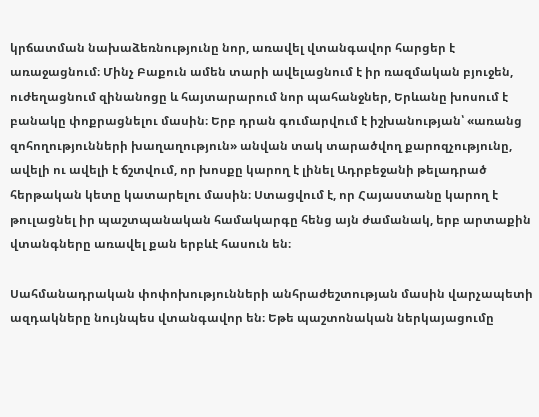կրճատման նախաձեռնությունը նոր, առավել վտանգավոր հարցեր է առաջացնում։ Մինչ Բաքուն ամեն տարի ավելացնում է իր ռազմական բյուջեն, ուժեղացնում զինանոցը և հայտարարում նոր պահանջներ, Երևանը խոսում է բանակը փոքրացնելու մասին։ Երբ դրան գումարվում է իշխանության՝ «առանց զոհողությունների խաղաղություն» անվան տակ տարածվող քարոզչությունը, ավելի ու ավելի է ճշտվում, որ խոսքը կարող է լինել Ադրբեջանի թելադրած հերթական կետը կատարելու մասին։ Ստացվում է, որ Հայաստանը կարող է թուլացնել իր պաշտպանական համակարգը հենց այն ժամանակ, երբ արտաքին վտանգները առավել քան երբևէ հասուն են։

Սահմանադրական փոփոխությունների անհրաժեշտության մասին վարչապետի ազդակները նույնպես վտանգավոր են։ Եթե պաշտոնական ներկայացումը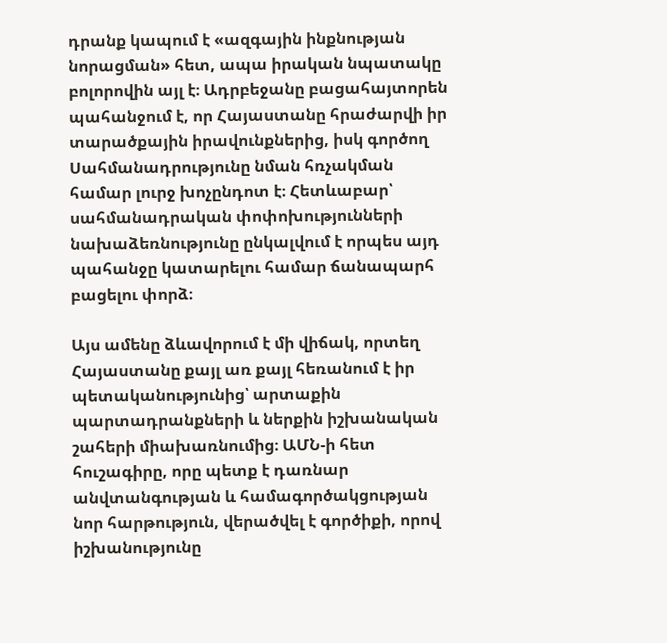դրանք կապում է «ազգային ինքնության նորացման» հետ, ապա իրական նպատակը բոլորովին այլ է։ Ադրբեջանը բացահայտորեն պահանջում է, որ Հայաստանը հրաժարվի իր տարածքային իրավունքներից, իսկ գործող Սահմանադրությունը նման հռչակման համար լուրջ խոչընդոտ է։ Հետևաբար՝ սահմանադրական փոփոխությունների նախաձեռնությունը ընկալվում է որպես այդ պահանջը կատարելու համար ճանապարհ բացելու փորձ։

Այս ամենը ձևավորում է մի վիճակ, որտեղ Հայաստանը քայլ առ քայլ հեռանում է իր պետականությունից՝ արտաքին պարտադրանքների և ներքին իշխանական շահերի միախառնումից։ ԱՄՆ-ի հետ հուշագիրը, որը պետք է դառնար անվտանգության և համագործակցության նոր հարթություն, վերածվել է գործիքի, որով իշխանությունը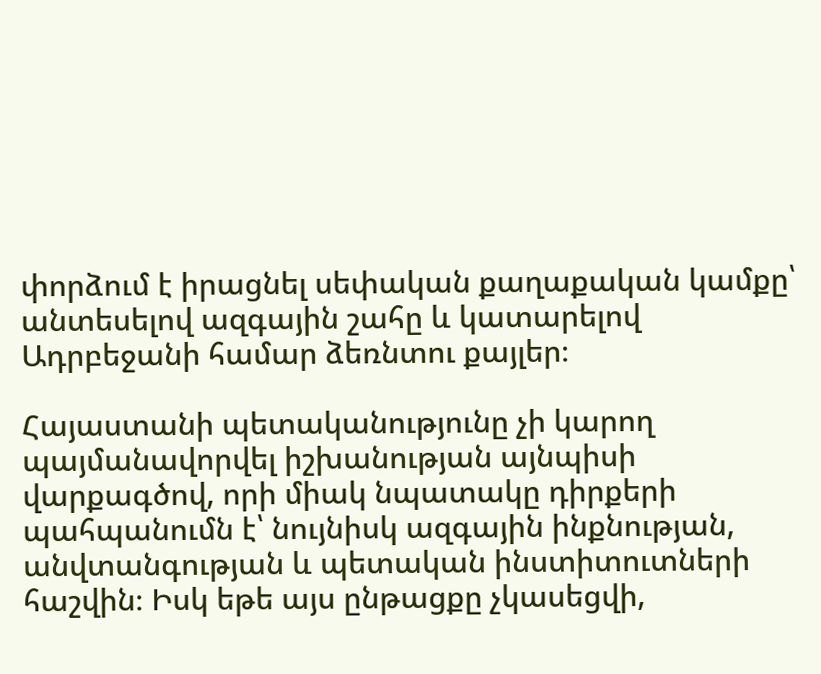փորձում է իրացնել սեփական քաղաքական կամքը՝ անտեսելով ազգային շահը և կատարելով Ադրբեջանի համար ձեռնտու քայլեր։

Հայաստանի պետականությունը չի կարող պայմանավորվել իշխանության այնպիսի վարքագծով, որի միակ նպատակը դիրքերի պահպանումն է՝ նույնիսկ ազգային ինքնության, անվտանգության և պետական ինստիտուտների հաշվին։ Իսկ եթե այս ընթացքը չկասեցվի,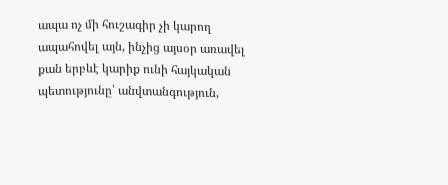ապա ոչ մի հուշագիր չի կարող ապահովել այն, ինչից այսօր առավել քան երբևէ կարիք ունի հայկական պետությունը՝ անվտանգություն,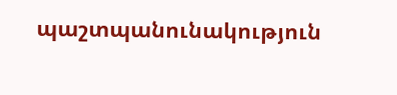պաշտպանունակություն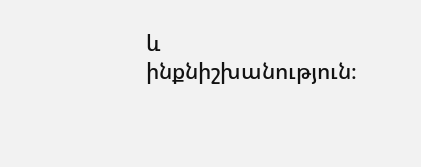և ինքնիշխանություն։